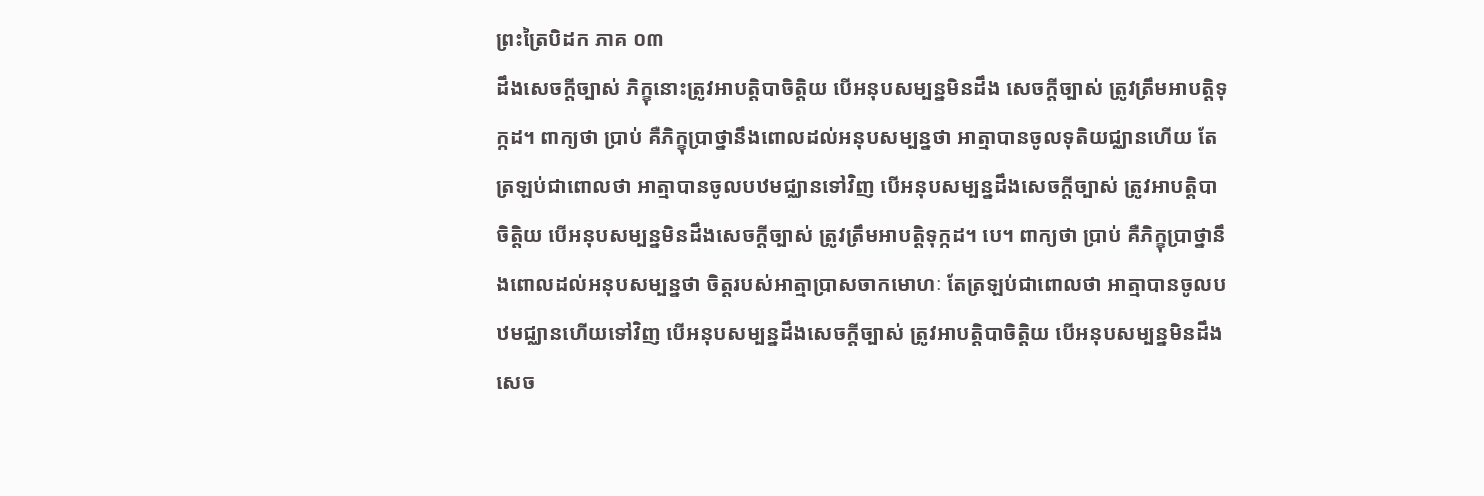ព្រះត្រៃបិដក ភាគ ០៣
ដឹងសេចក្ដីច្បាស់ ភិក្ខុនោះត្រូវអាបត្ដិបាចិត្ដិយ បើអនុបសម្បន្នមិនដឹង សេចក្ដីច្បាស់ ត្រូវត្រឹមអាបត្ដិទុក្កដ។ ពាក្យថា ប្រាប់ គឺភិក្ខុប្រាថ្នានឹងពោលដល់អនុបសម្បន្នថា អាត្មាបានចូលទុតិយជ្ឈានហើយ តែត្រឡប់ជាពោលថា អាត្មាបានចូលបឋមជ្ឈានទៅវិញ បើអនុបសម្បន្នដឹងសេចក្ដីច្បាស់ ត្រូវអាបត្ដិបាចិត្ដិយ បើអនុបសម្បន្នមិនដឹងសេចក្ដីច្បាស់ ត្រូវត្រឹមអាបត្ដិទុក្កដ។ បេ។ ពាក្យថា ប្រាប់ គឺភិក្ខុប្រាថ្នានឹងពោលដល់អនុបសម្បន្នថា ចិត្ដរបស់អាត្មាប្រាសចាកមោហៈ តែត្រឡប់ជាពោលថា អាត្មាបានចូលបឋមជ្ឈានហើយទៅវិញ បើអនុបសម្បន្នដឹងសេចក្ដីច្បាស់ ត្រូវអាបត្ដិបាចិត្ដិយ បើអនុបសម្បន្នមិនដឹងសេច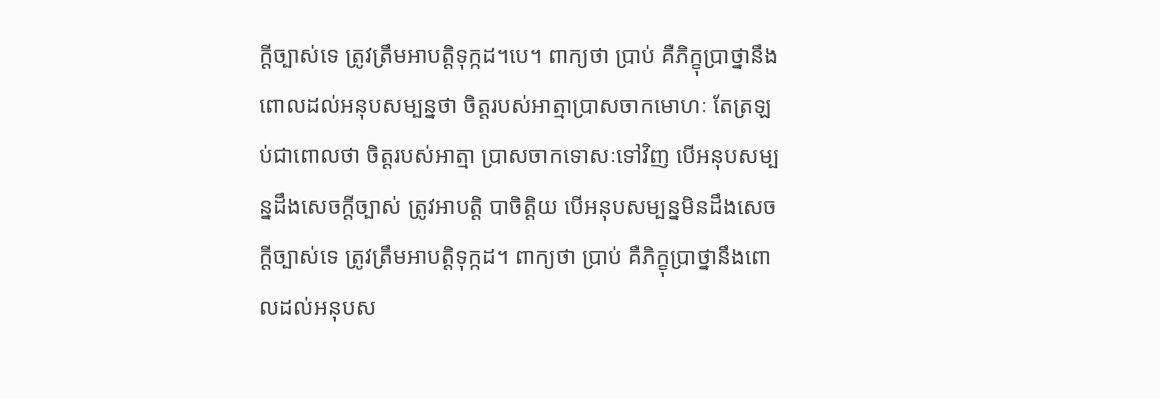ក្ដីច្បាស់ទេ ត្រូវត្រឹមអាបត្ដិទុក្កដ។បេ។ ពាក្យថា ប្រាប់ គឺភិក្ខុប្រាថ្នានឹងពោលដល់អនុបសម្បន្នថា ចិត្ដរបស់អាត្មាប្រាសចាកមោហៈ តែត្រឡប់ជាពោលថា ចិត្ដរបស់អាត្មា ប្រាសចាកទោសៈទៅវិញ បើអនុបសម្បន្នដឹងសេចក្ដីច្បាស់ ត្រូវអាបត្ដិ បាចិត្ដិយ បើអនុបសម្បន្នមិនដឹងសេចក្ដីច្បាស់ទេ ត្រូវត្រឹមអាបត្ដិទុក្កដ។ ពាក្យថា ប្រាប់ គឺភិក្ខុប្រាថ្នានឹងពោលដល់អនុបស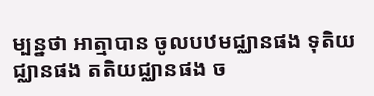ម្បន្នថា អាត្មាបាន ចូលបឋមជ្ឈានផង ទុតិយជ្ឈានផង តតិយជ្ឈានផង ច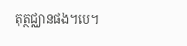តុត្ថជ្ឈានផង។បេ។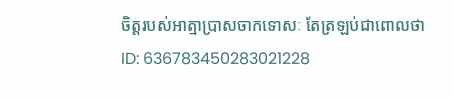ចិត្ដរបស់អាត្មាប្រាសចាកទោសៈ តែត្រឡប់ជាពោលថា
ID: 636783450283021228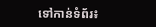ទៅកាន់ទំព័រ៖